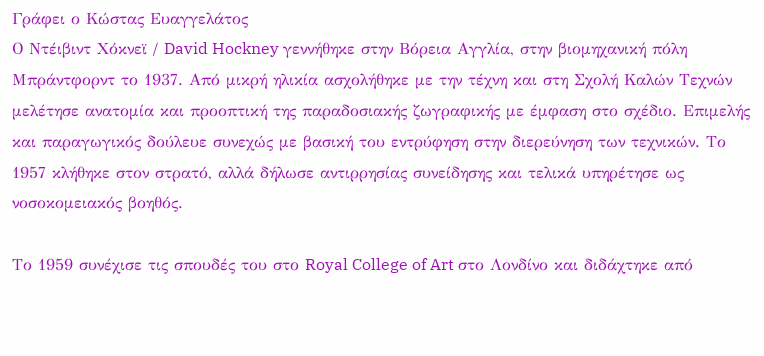Γράφει ο Κώστας Ευαγγελάτος
Ο Ντέιβιντ Χόκνεϊ / David Hockney γεννήθηκε στην Bόρεια Αγγλία, στην βιομηχανική πόλη Μπράντφορντ το 1937. Από μικρή ηλικία ασχολήθηκε με την τέχνη και στη Σχολή Καλών Τεχνών μελέτησε ανατομία και προοπτική της παραδοσιακής ζωγραφικής με έμφαση στο σχέδιο. Επιμελής και παραγωγικός δούλευε συνεχώς με βασική του εντρύφηση στην διερεύνηση των τεχνικών. Το 1957 κλήθηκε στον στρατό, αλλά δήλωσε αντιρρησίας συνείδησης και τελικά υπηρέτησε ως νοσοκομειακός βοηθός.

Το 1959 συνέχισε τις σπουδές του στο Royal College of Art στο Λονδίνο και διδάχτηκε από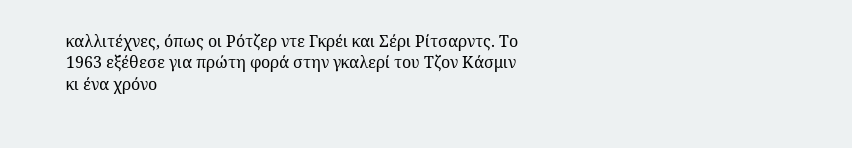καλλιτέχνες, όπως οι Ρότζερ ντε Γκρέι και Σέρι Ρίτσαρντς. Το 1963 εξέθεσε για πρώτη φορά στην γκαλερί του Τζον Κάσμιν κι ένα χρόνο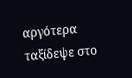αργότερα ταξίδεψε στο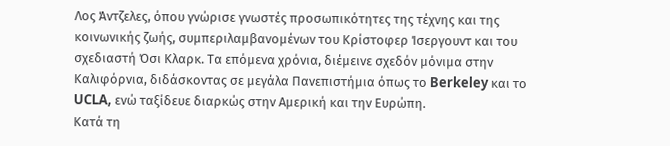Λος Άντζελες, όπου γνώρισε γνωστές προσωπικότητες της τέχνης και της κοινωνικής ζωής, συμπεριλαμβανομένων του Κρίστοφερ Ίσεργουντ και του σχεδιαστή Όσι Κλαρκ. Τα επόμενα χρόνια, διέμεινε σχεδόν μόνιμα στην Καλιφόρνια, διδάσκοντας σε μεγάλα Πανεπιστήμια όπως το Berkeley και το UCLA, ενώ ταξίδευε διαρκώς στην Αμερική και την Ευρώπη.
Κατά τη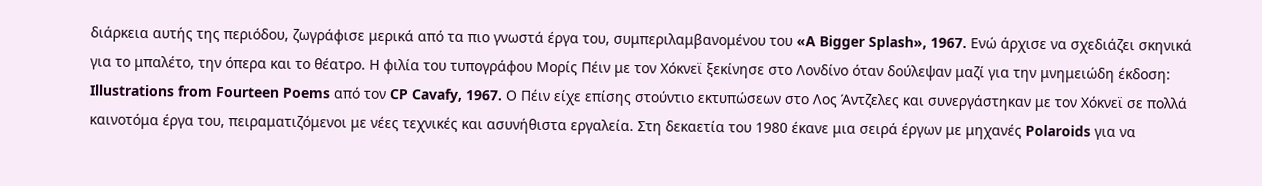διάρκεια αυτής της περιόδου, ζωγράφισε μερικά από τα πιο γνωστά έργα του, συμπεριλαμβανομένου του «A Bigger Splash», 1967. Ενώ άρχισε να σχεδιάζει σκηνικά για το μπαλέτο, την όπερα και το θέατρο. Η φιλία του τυπογράφου Μορίς Πέιν με τον Χόκνεϊ ξεκίνησε στο Λονδίνο όταν δούλεψαν μαζί για την μνημειώδη έκδοση: Illustrations from Fourteen Poems από τον CP Cavafy, 1967. Ο Πέιν είχε επίσης στούντιο εκτυπώσεων στο Λος Άντζελες και συνεργάστηκαν με τον Χόκνεϊ σε πολλά καινοτόμα έργα του, πειραματιζόμενοι με νέες τεχνικές και ασυνήθιστα εργαλεία. Στη δεκαετία του 1980 έκανε μια σειρά έργων με μηχανές Polaroids για να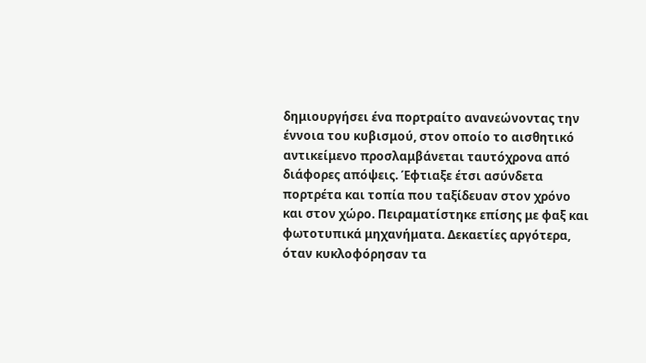δημιουργήσει ένα πορτραίτο ανανεώνοντας την έννοια του κυβισμού, στον οποίο το αισθητικό αντικείμενο προσλαμβάνεται ταυτόχρονα από διάφορες απόψεις. Έφτιαξε έτσι ασύνδετα πορτρέτα και τοπία που ταξίδευαν στον χρόνο και στον χώρο. Πειραματίστηκε επίσης με φαξ και φωτοτυπικά μηχανήματα. Δεκαετίες αργότερα, όταν κυκλοφόρησαν τα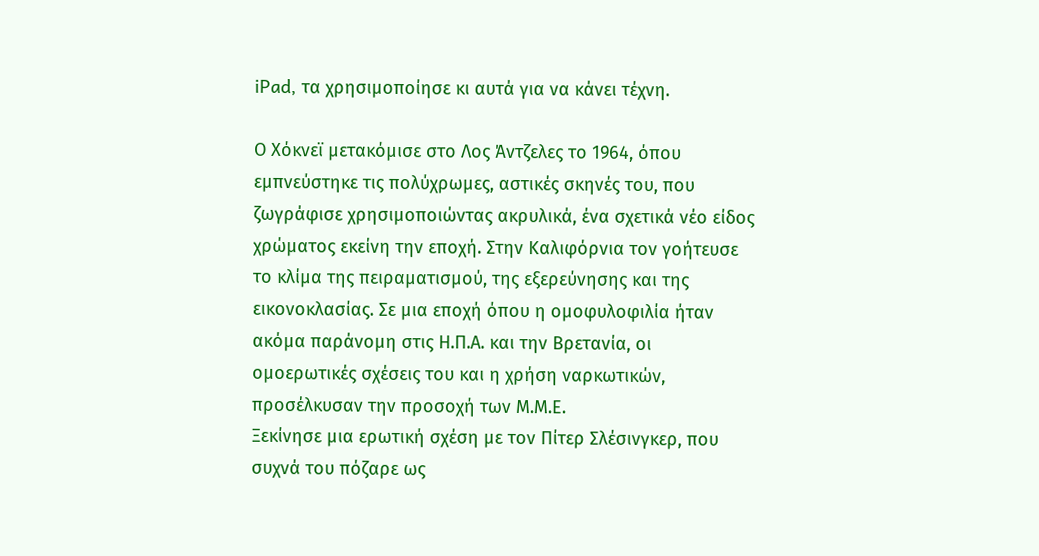iPad, τα χρησιμοποίησε κι αυτά για να κάνει τέχνη.

Ο Χόκνεϊ μετακόμισε στο Λος Άντζελες το 1964, όπου εμπνεύστηκε τις πολύχρωμες, αστικές σκηνές του, που ζωγράφισε χρησιμοποιώντας ακρυλικά, ένα σχετικά νέο είδος χρώματος εκείνη την εποχή. Στην Καλιφόρνια τον γοήτευσε το κλίμα της πειραματισμού, της εξερεύνησης και της εικονοκλασίας. Σε μια εποχή όπου η ομοφυλοφιλία ήταν ακόμα παράνομη στις Η.Π.Α. και την Βρετανία, οι ομοερωτικές σχέσεις του και η χρήση ναρκωτικών, προσέλκυσαν την προσοχή των Μ.Μ.Ε.
Ξεκίνησε μια ερωτική σχέση με τον Πίτερ Σλέσινγκερ, που συχνά του πόζαρε ως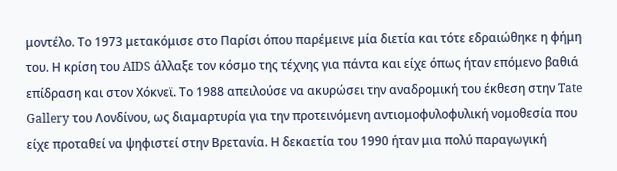μοντέλο. Το 1973 μετακόμισε στο Παρίσι όπου παρέμεινε μία διετία και τότε εδραιώθηκε η φήμη του. Η κρίση του AIDS άλλαξε τον κόσμο της τέχνης για πάντα και είχε όπως ήταν επόμενο βαθιά επίδραση και στον Χόκνεϊ. Το 1988 απειλούσε να ακυρώσει την αναδρομική του έκθεση στην Tate Gallery του Λονδίνου, ως διαμαρτυρία για την προτεινόμενη αντιομοφυλοφυλική νομοθεσία που είχε προταθεί να ψηφιστεί στην Βρετανία. Η δεκαετία του 1990 ήταν μια πολύ παραγωγική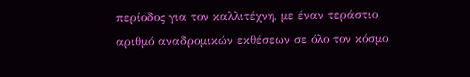περίοδος για τον καλλιτέχνη, με έναν τεράστιο αριθμό αναδρομικών εκθέσεων σε όλο τον κόσμο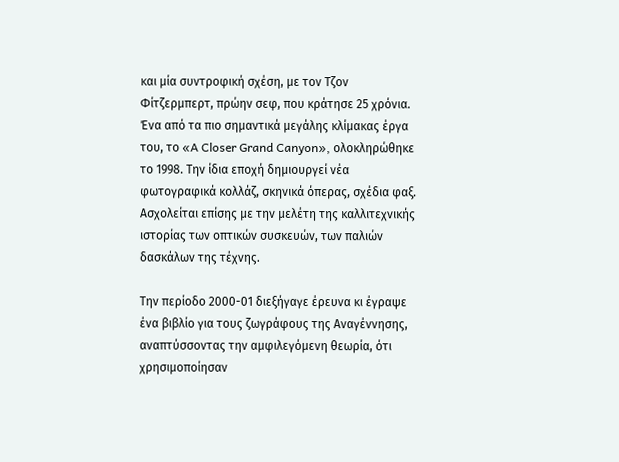και μία συντροφική σχέση, με τον Τζον Φίτζερμπερτ, πρώην σεφ, που κράτησε 25 χρόνια. Ένα από τα πιο σημαντικά μεγάλης κλίμακας έργα του, το «A Closer Grand Canyon», ολοκληρώθηκε το 1998. Την ίδια εποχή δημιουργεί νέα φωτογραφικά κολλάζ, σκηνικά όπερας, σχέδια φαξ. Ασχολείται επίσης με την μελέτη της καλλιτεχνικής ιστορίας των οπτικών συσκευών, των παλιών δασκάλων της τέχνης.

Την περίοδο 2000-01 διεξήγαγε έρευνα κι έγραψε ένα βιβλίο για τους ζωγράφους της Αναγέννησης, αναπτύσσοντας την αμφιλεγόμενη θεωρία, ότι χρησιμοποίησαν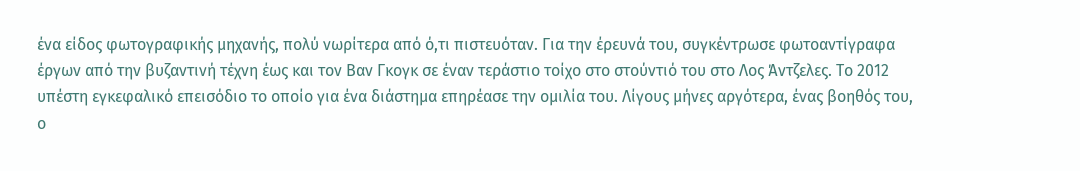ένα είδος φωτογραφικής μηχανής, πολύ νωρίτερα από ό,τι πιστευόταν. Για την έρευνά του, συγκέντρωσε φωτοαντίγραφα έργων από την βυζαντινή τέχνη έως και τον Βαν Γκογκ σε έναν τεράστιο τοίχο στο στούντιό του στο Λος Άντζελες. Το 2012 υπέστη εγκεφαλικό επεισόδιο το οποίο για ένα διάστημα επηρέασε την ομιλία του. Λίγους μήνες αργότερα, ένας βοηθός του, ο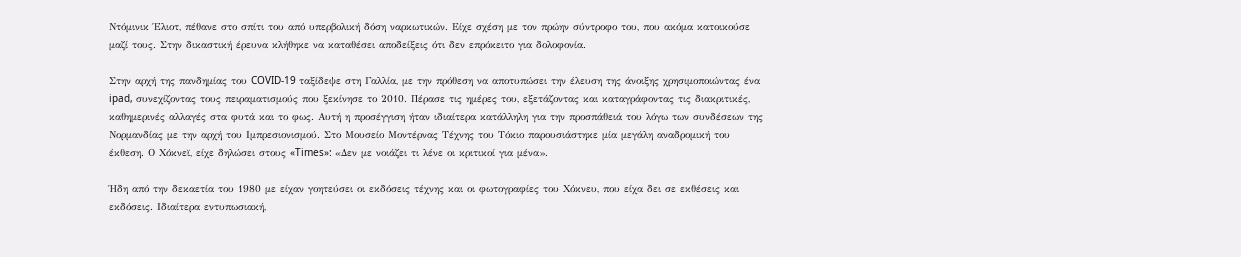Ντόμινικ Έλιοτ, πέθανε στο σπίτι του από υπερβολική δόση ναρκωτικών. Είχε σχέση με τον πρώην σύντροφο του, που ακόμα κατοικούσε μαζί τους. Στην δικαστική έρευνα κλήθηκε να καταθέσει αποδείξεις ότι δεν επρόκειτο για δολοφονία.

Στην αρχή της πανδημίας του COVID-19 ταξίδεψε στη Γαλλία, με την πρόθεση να αποτυπώσει την έλευση της άνοιξης χρησιμοποιώντας ένα ipad, συνεχίζοντας τους πειραματισμούς που ξεκίνησε το 2010. Πέρασε τις ημέρες του, εξετάζοντας και καταγράφοντας τις διακριτικές, καθημερινές αλλαγές στα φυτά και το φως. Αυτή η προσέγγιση ήταν ιδιαίτερα κατάλληλη για την προσπάθειά του λόγω των συνδέσεων της Νορμανδίας με την αρχή του Ιμπρεσιονισμού. Στο Μουσείο Μοντέρνας Τέχνης του Τόκιο παρουσιάστηκε μία μεγάλη αναδρομική του έκθεση. Ο Χόκνεϊ, είχε δηλώσει στους «Times»: «Δεν με νοιάζει τι λένε οι κριτικοί για μένα».

Ήδη από την δεκαετία του 1980 με είχαν γοητεύσει οι εκδόσεις τέχνης και οι φωτογραφίες του Χόκνευ, που είχα δει σε εκθέσεις και εκδόσεις. Ιδιαίτερα εντυπωσιακή,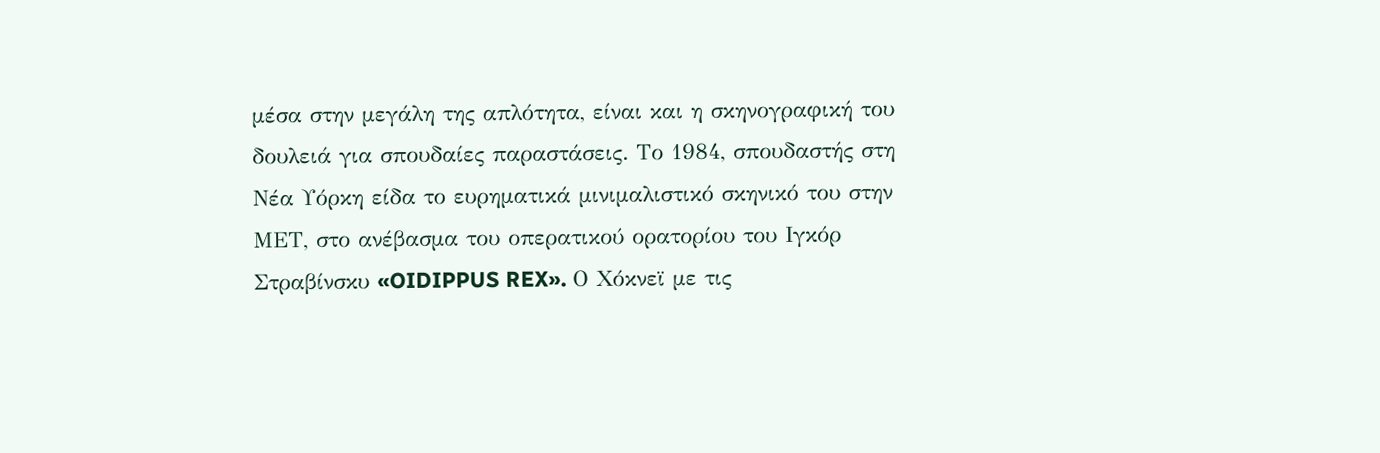μέσα στην μεγάλη της απλότητα, είναι και η σκηνογραφική του δουλειά για σπουδαίες παραστάσεις. Το 1984, σπουδαστής στη Νέα Υόρκη είδα το ευρηματικά μινιμαλιστικό σκηνικό του στην ΜΕΤ, στο ανέβασμα του οπερατικού ορατορίου του Ιγκόρ Στραβίνσκυ «OIDIPPUS REX». Ο Χόκνεϊ με τις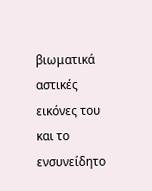βιωματικά αστικές εικόνες του και το ενσυνείδητο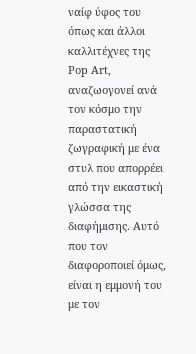ναίφ ύφος του όπως και άλλοι καλλιτέχνες της Pop Art, αναζωογονεί ανά τον κόσμο την παραστατική ζωγραφική με ένα στυλ που απορρέει από την εικαστική γλώσσα της διαφήμισης. Αυτό που τον διαφοροποιεί όμως, είναι η εμμονή του με τον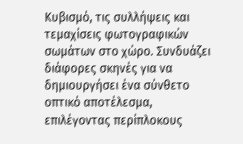Κυβισμό, τις συλλήψεις και τεμαχίσεις φωτογραφικών σωμάτων στο χώρο. Συνδυάζει διάφορες σκηνές για να δημιουργήσει ένα σύνθετο οπτικό αποτέλεσμα, επιλέγοντας περίπλοκους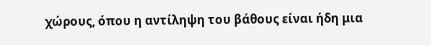χώρους, όπου η αντίληψη του βάθους είναι ήδη μια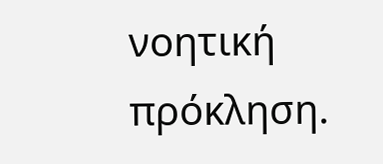νοητική πρόκληση.